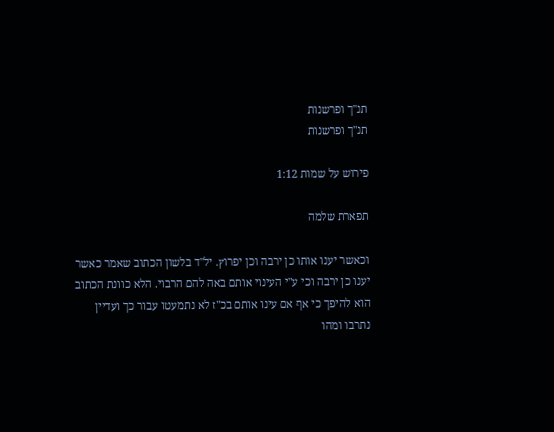תנ"ך ופרשנות
תנ"ך ופרשנות

פירוש על שמות 1:12

תפארת שלמה

וכאשר יענו אותו כן ירבה וכן יפרוץ. יל"ד בלשון הכתוב שאמר כאשר יענו כן ירבה וכי ע"י העינוי אותם באה להם הרבוי. הלא כוונת הכתוב הוא להיפך כי אף אם עינו אותם בכ"ז לא נתמעטו עבור כך ועדיין נתרבו ומהו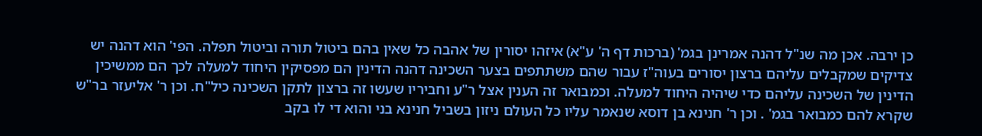כן ירבה. אכן מה שנ"ל דהנה אמרינן בגמ' (ברכות דף ה' ע"א) איזהו יסורין של אהבה כל שאין בהם ביטול תורה וביטול תפלה. הפי' הוא דהנה יש צדיקים שמקבלים עליהם ברצון יסורים בעוה"ז עבור שהם משתתפים בצער השכינה דהנה הדינין הם מפסיקין היחוד למעלה לכך הם ממשיכין הדינין של השכינה עליהם כדי שיהיה היחוד למעלה. וכמבואר זה הענין אצל ר"ע וחביריו שעשו זה ברצון לתקן השכינה כיל"ח. וכן ר' אליעזר בר"ש שקרא להם כמבואר בגמ' . וכן ר' חנינא בן דוסא שנאמר עליו כל העולם ניזון בשביל חנינא בני והוא די לו בקב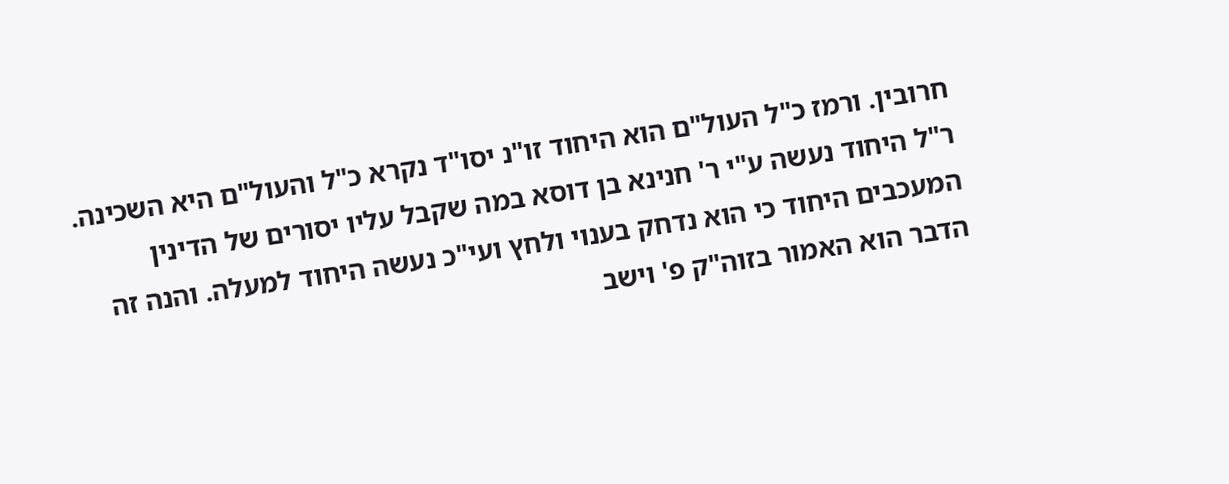חרובין. ורמז כ"ל העול"ם הוא היחוד זו"נ יסו"ד נקרא כ"ל והעול"ם היא השכינה. ר"ל היחוד נעשה ע"י ר' חנינא בן דוסא במה שקבל עליו יסורים של הדינין המעכבים היחוד כי הוא נדחק בענוי ולחץ ועי"כ נעשה היחוד למעלה. והנה זה הדבר הוא האמור בזוה"ק פ' וישב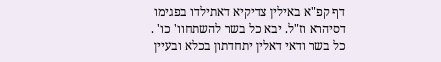דף קפ"א באילין צדיקיא דאתילדו בפגימו דסיהרא וז"ל. יבא כל בשר להשתחוו' כו' . כל בשר ודאי דאלין יתחדתון בכלא ובעיין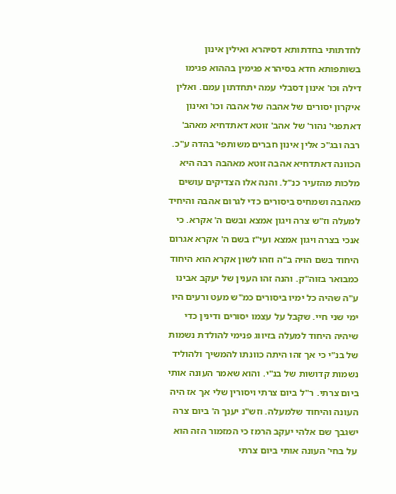לחדתותי בחדתותא דסיהרא ואילין אינון בשותפותא חדא בסיהרא פגימין בההוא פגימו דילה וכו' אינון דסבלי עמה יתחדתון עמם. ואלין איקרון יסורים של אהבה של אהבה וכו' ואינון דאתפגי' נהור' של אהב' זוטא דאתדחיא מאהב' רבה ובג"כ אלין אינון חברים משותפי' בהדה ע"כ. הכוונה דאתדחיא אהבה זוטא מאהבה רבה היא מלכות מהזעיר כנ"ל. והנה אלו הצדיקים עושים מאהבה ושמחיס ביסורים כדי לגרום אהבה והיחיד למעלה וז"ש צרה ויגון אמצא ובשם ה' אקרא. כי אנכי בצרה ויגון אמצא ועי"ז בשם ה' אקרא אגרום היחוד בשם הויה ב"ה וזהו לשון אקרא הוא היחוד כמבואר בזוה"ק. והנה זהו הענין של יעקב אבינו ע"ה שהיה כל ימיו ביסורים כמ"ש מעט ורעים היו ימי שני חיי. שקבל על עצמו יסורים ודינין כדי שיהיה היחוד למעלה בזיווג פנימי להולדת נשמות של בנ"י כי אך זהו היתה כוונתו להמשיך ולהוליד נשמות קדושות של בנ"י. והוא שאמר העונה אותי ביום צרתי. ר"ל ביום צרתי ויסורין שלי אך אז היה העונה והיחוד שלמעלה. וזש"נ יענך ה' ביום צרה ישגבך שם אלהי יעקב הרמז כי המזמור הזה הוא על בחי' העונה אותי ביום צרתי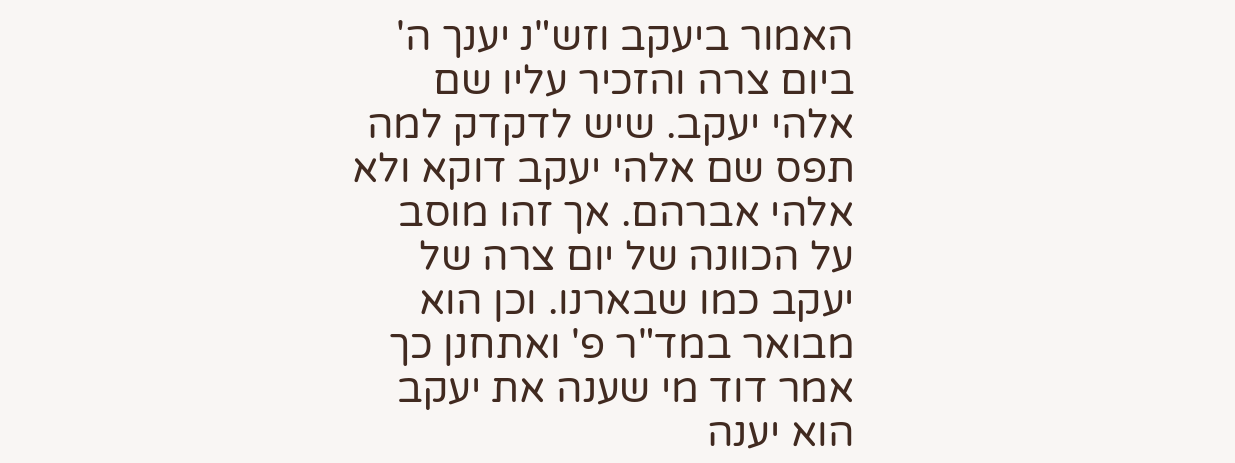האמור ביעקב וזש"נ יענך ה' ביום צרה והזכיר עליו שם אלהי יעקב. שיש לדקדק למה תפס שם אלהי יעקב דוקא ולא אלהי אברהם. אך זהו מוסב על הכוונה של יום צרה של יעקב כמו שבארנו. וכן הוא מבואר במד"ר פ' ואתחנן כך אמר דוד מי שענה את יעקב הוא יענה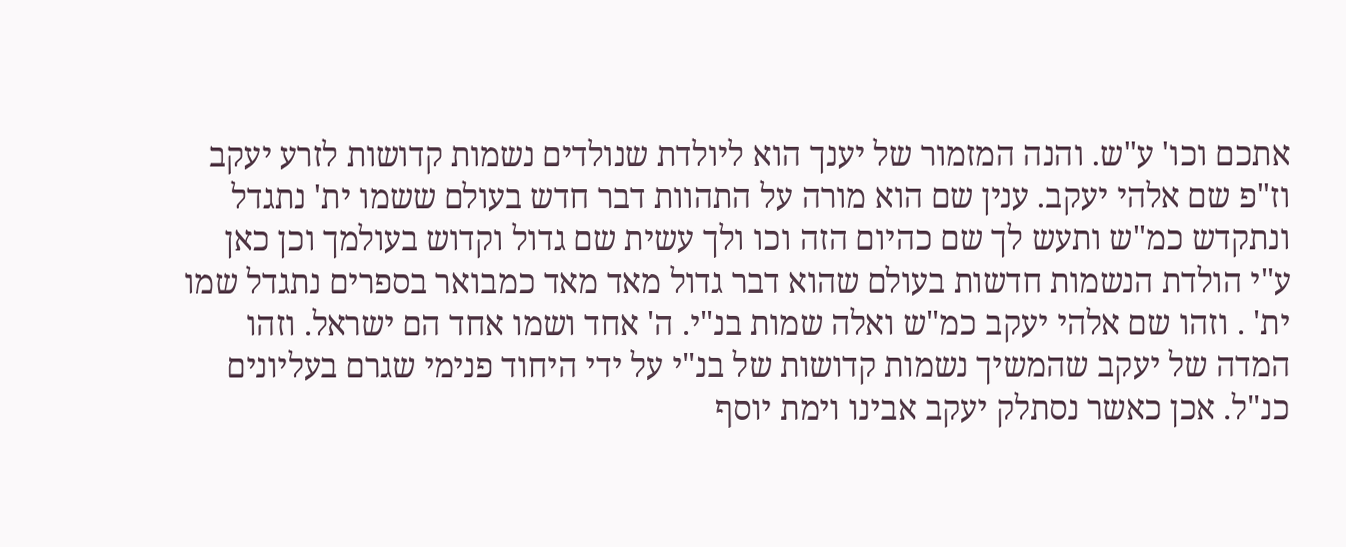אתכם וכו' ע"ש. והנה המזמור של יענך הוא ליולדת שנולדים נשמות קדושות לזרע יעקב וז"פ שם אלהי יעקב. ענין שם הוא מורה על התהוות דבר חדש בעולם ששמו ית' נתגדל ונתקדש כמ"ש ותעש לך שם כהיום הזה וכו ולך עשית שם גדול וקדוש בעולמך וכן כאן ע"י הולדת הנשמות חדשות בעולם שהוא דבר גדול מאד מאד כמבואר בספרים נתגדל שמו ית' . וזהו שם אלהי יעקב כמ"ש ואלה שמות בנ"י. ה' אחד ושמו אחד הם ישראל. וזהו המדה של יעקב שהמשיך נשמות קדושות של בנ"י על ידי היחוד פנימי שגרם בעליונים כנ"ל. אכן כאשר נסתלק יעקב אבינו וימת יוסף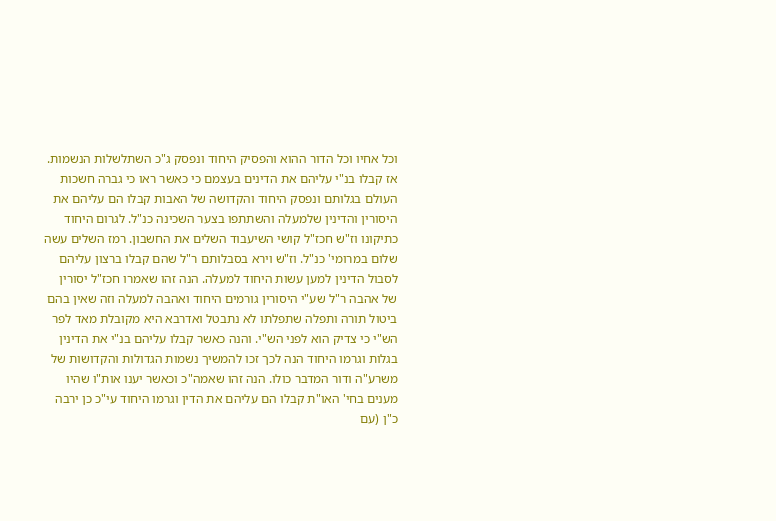וכל אחיו וכל הדור ההוא והפסיק היחוד ונפסק ג"כ השתלשלות הנשמות. אז קבלו בנ"י עליהם את הדינים בעצמם כי כאשר ראו כי גברה חשכות העולם בגלותם ונפסק היחוד והקדושה של האבות קבלו הם עליהם את היסורין והדינין שלמעלה והשתתפו בצער השכינה כנ"ל. לגרום היחוד כתיקונו וז"ש חכז"ל קושי השיעבוד השלים את החשבון. רמז השלים עשה שלום במרומי' כנ"ל. וז"ש וירא בסבלותם ר"ל שהם קבלו ברצון עליהם לסבול הדינין למען עשות היחוד למעלה. הנה זהו שאמרו חכז"ל יסורין של אהבה ר"ל שע"י היסורין גורמים היחוד ואהבה למעלה וזה שאין בהם ביטול תורה ותפלה שתפלתו לא נתבטל ואדרבא היא מקובלת מאד לפר הש"י כי צדיק הוא לפני הש"י. והנה כאשר קבלו עליהם בנ"י את הדינין בגלות וגרמו היחוד הנה לכך זכו להמשיך נשמות הגדולות והקדושות של משרע"ה ודור המדבר כולו. הנה זהו שאמה"כ וכאשר יענו אות"ו שהיו מענים בחי' האו"ת קבלו הם עליהם את הדין וגרמו היחוד עי"כ כן ירבה כ"ן (עם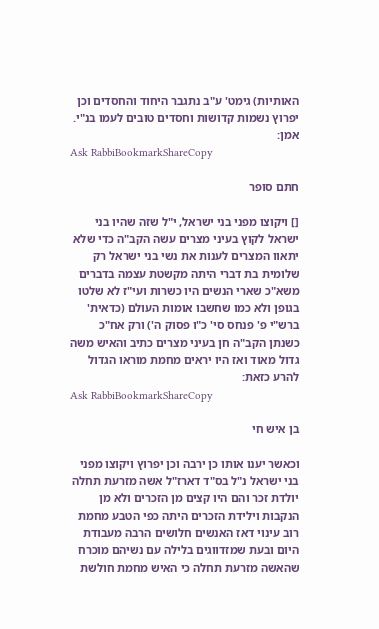האותיות) גימט' ע"ב נתגבר היחוד והחסדים וכן יפרוץ נשמות קדושות וחסדים טובים לעמו בנ"י. אמן:
Ask RabbiBookmarkShareCopy

חתם סופר

[] ויקוצו מפני בני ישראל, י"ל שזה שהיו בני ישראל לקוץ בעיני מצרים עשה הקב"ה כדי שלא יתאוו המצרים לענות את נשי בני ישראל רק שלומית בת דברי היתה מקשטת עצמה בדברים משא"כ שארי הנשים היו כשרות ועי"ז לא שלטו בגופן ולא כמו שחשבו אומות העולם (כדאית' ברש"י פ' פנחס סי' כ"ו פסוק ה') ורק אח"כ כשנתן הקב"ה חן בעיני מצרים כתיב והאיש משה גדול מאוד ואז היו יראים מחמת מוראו הגדול להרע כזאת:
Ask RabbiBookmarkShareCopy

בן איש חי

וכאשר יענו אותו כן ירבה וכן יפרוץ ויקוצו מפני בני ישראל נ"ל בס"ד דארז"ל אשה מזרעת תחלה יולדת זכר והם היו קצים מן הזכרים ולא מן הנקבות וילידת הזכרים היתה כפי הטבע מחמת רוב עינוי דאז האנשים חלושים הרבה מעבודת היום ובעת שמזדווגים בלילה עם נשיהם מוכרח שהאשה מזרעת תחלה כי האיש מחמת חולשת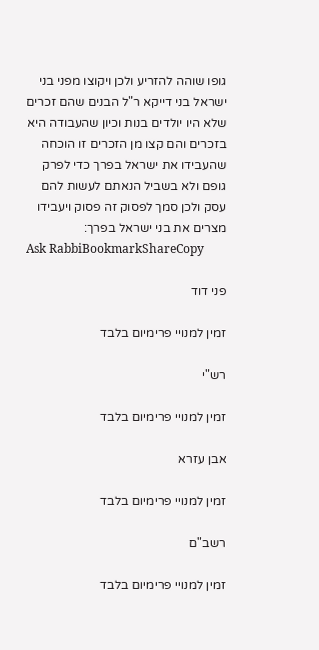גופו שוהה להזריע ולכן ויקוצו מפני בני ישראל בני דייקא ר"ל הבנים שהם זכרים שלא היו יולדים בנות וכיון שהעבודה היא בזכרים והם קצו מן הזכרים זו הוכחה שהעבידו את ישראל בפרך כדי לפרק גופם ולא בשביל הנאתם לעשות להם עסק ולכן סמך לפסוק זה פסוק ויעבידו מצרים את בני ישראל בפרך:
Ask RabbiBookmarkShareCopy

פני דוד

זמין למנויי פרימיום בלבד

רש"י

זמין למנויי פרימיום בלבד

אבן עזרא

זמין למנויי פרימיום בלבד

רשב"ם

זמין למנויי פרימיום בלבד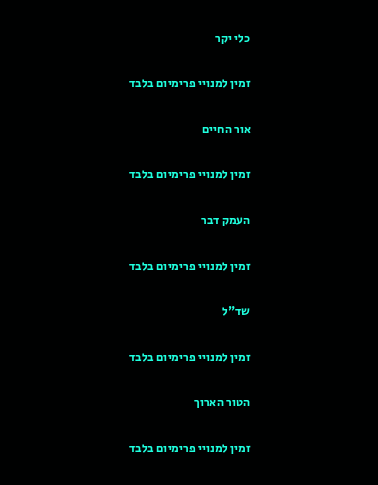כלי יקר

זמין למנויי פרימיום בלבד

אור החיים

זמין למנויי פרימיום בלבד

העמק דבר

זמין למנויי פרימיום בלבד

שד"ל

זמין למנויי פרימיום בלבד

הטור הארוך

זמין למנויי פרימיום בלבד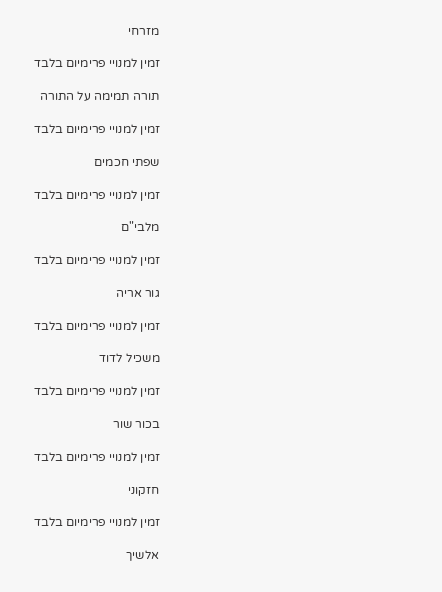מזרחי

זמין למנויי פרימיום בלבד

תורה תמימה על התורה

זמין למנויי פרימיום בלבד

שפתי חכמים

זמין למנויי פרימיום בלבד

מלבי"ם

זמין למנויי פרימיום בלבד

גור אריה

זמין למנויי פרימיום בלבד

משכיל לדוד

זמין למנויי פרימיום בלבד

בכור שור

זמין למנויי פרימיום בלבד

חזקוני

זמין למנויי פרימיום בלבד

אלשיך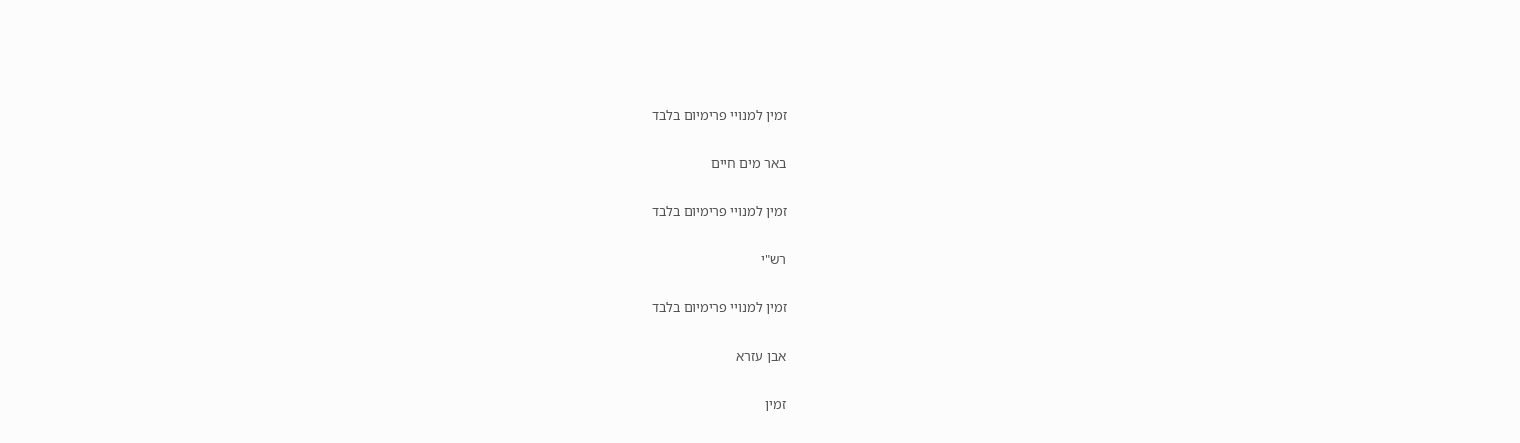זמין למנויי פרימיום בלבד

באר מים חיים

זמין למנויי פרימיום בלבד

רש"י

זמין למנויי פרימיום בלבד

אבן עזרא

זמין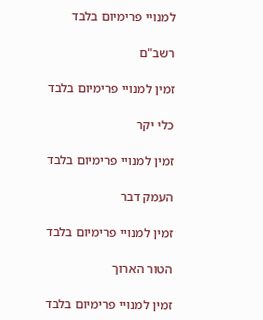למנויי פרימיום בלבד

רשב"ם

זמין למנויי פרימיום בלבד

כלי יקר

זמין למנויי פרימיום בלבד

העמק דבר

זמין למנויי פרימיום בלבד

הטור הארוך

זמין למנויי פרימיום בלבד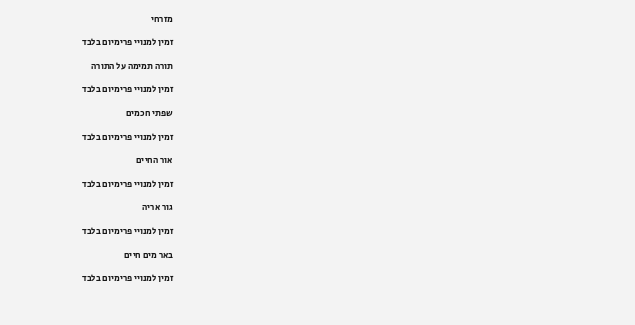מזרחי

זמין למנויי פרימיום בלבד

תורה תמימה על התורה

זמין למנויי פרימיום בלבד

שפתי חכמים

זמין למנויי פרימיום בלבד

אור החיים

זמין למנויי פרימיום בלבד

גור אריה

זמין למנויי פרימיום בלבד

באר מים חיים

זמין למנויי פרימיום בלבד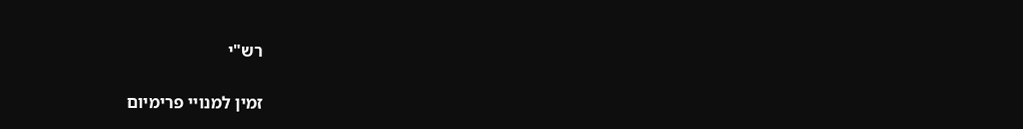רש"י

זמין למנויי פרימיום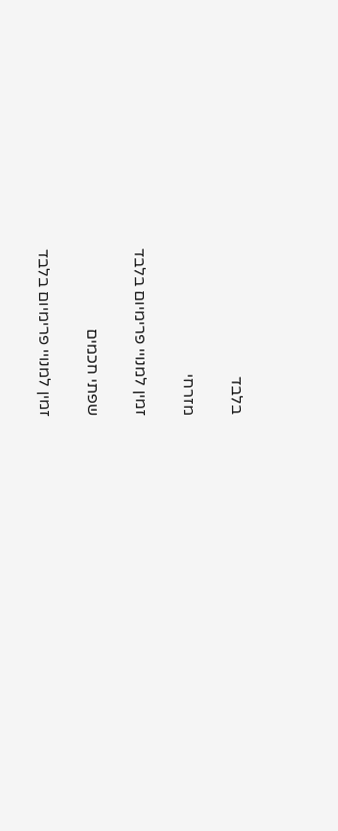בלבד

מזרחי

זמין למנויי פרימיום בלבד

שפתי חכמים

זמין למנויי פרימיום בלבד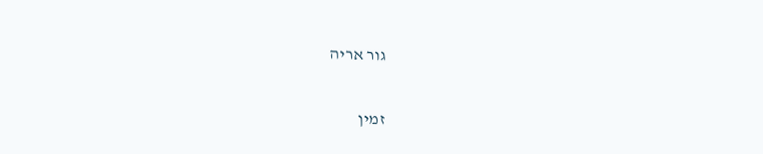גור אריה

זמין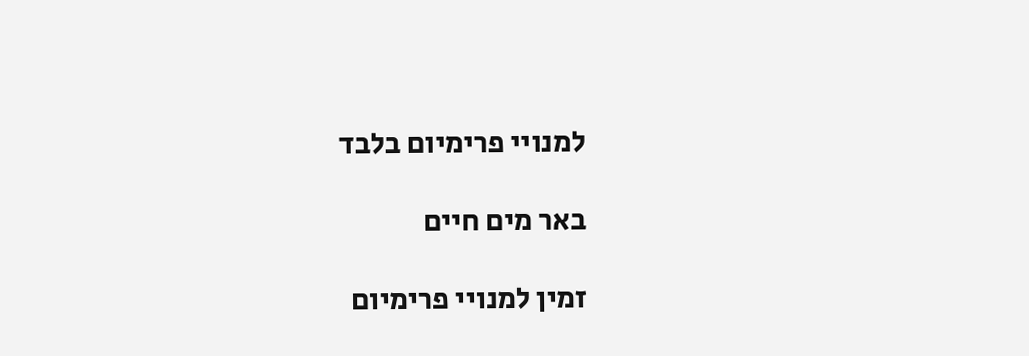למנויי פרימיום בלבד

באר מים חיים

זמין למנויי פרימיום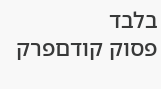בלבד
פסוק קודםפרק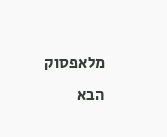מלאפסוק הבא